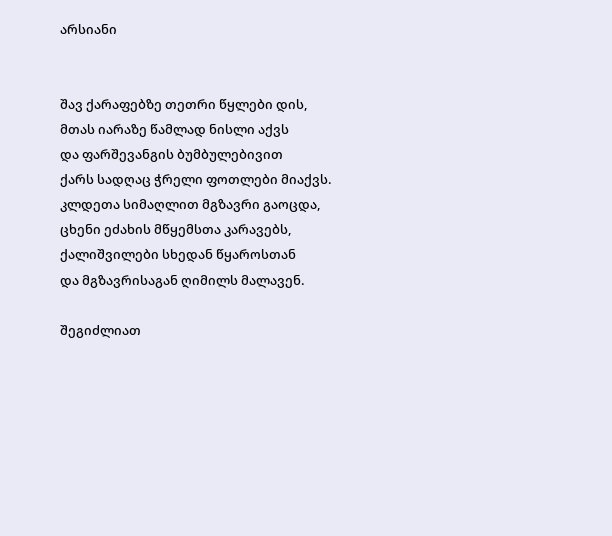არსიანი


შავ ქარაფებზე თეთრი წყლები დის,
მთას იარაზე წამლად ნისლი აქვს
და ფარშევანგის ბუმბულებივით
ქარს სადღაც ჭრელი ფოთლები მიაქვს.
კლდეთა სიმაღლით მგზავრი გაოცდა,
ცხენი ეძახის მწყემსთა კარავებს,
ქალიშვილები სხედან წყაროსთან
და მგზავრისაგან ღიმილს მალავენ.

შეგიძლიათ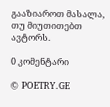გააზიაროთ მასალა, თუ მიუთითებთ ავტორს.

0 კომენტარი

© POETRY.GE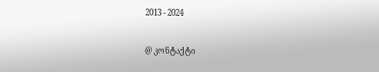2013 - 2024

@ კონტაქტი